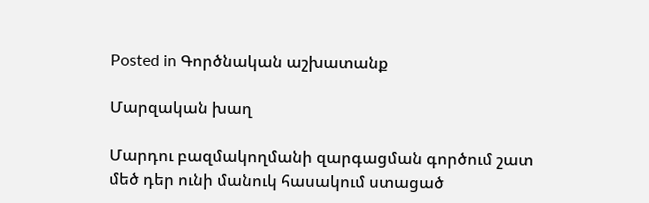Posted in Գործնական աշխատանք

Մարզական խաղ

Մարդու բազմակողմանի զարգացման գործում շատ մեծ դեր ունի մանուկ հասակում ստացած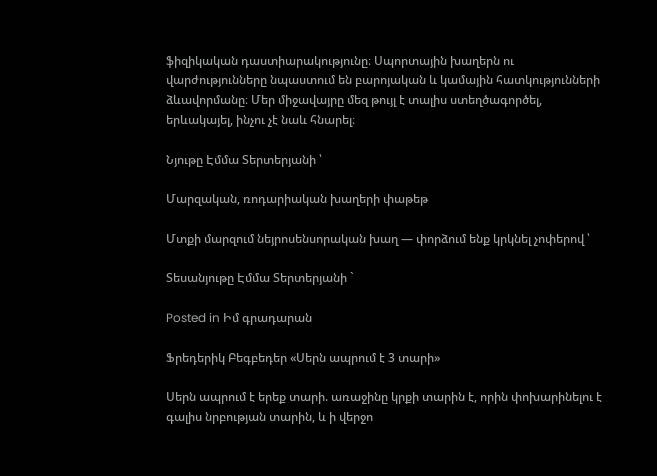ֆիզիկական դաստիարակությունը։ Սպորտային խաղերն ու վարժությունները նպաստում են բարոյական և կամային հատկությունների ձևավորմանը։ Մեր միջավայրը մեզ թույլ է տալիս ստեղծագործել, երևակայել, ինչու չէ նաև հնարել։

Նյութը Էմմա Տերտերյանի ՝

Մարզական, ռոդարիական խաղերի փաթեթ

Մտքի մարզում նեյրոսենսորական խաղ — փորձում ենք կրկնել չոփերով ՝

Տեսանյութը Էմմա Տերտերյանի `

Posted in Իմ գրադարան

Ֆրեդերիկ Բեգբեդեր «Սերն ապրում է 3 տարի»

Սերն ապրում է երեք տարի. առաջինը կրքի տարին է, որին փոխարինելու է գալիս նրբության տարին, և ի վերջո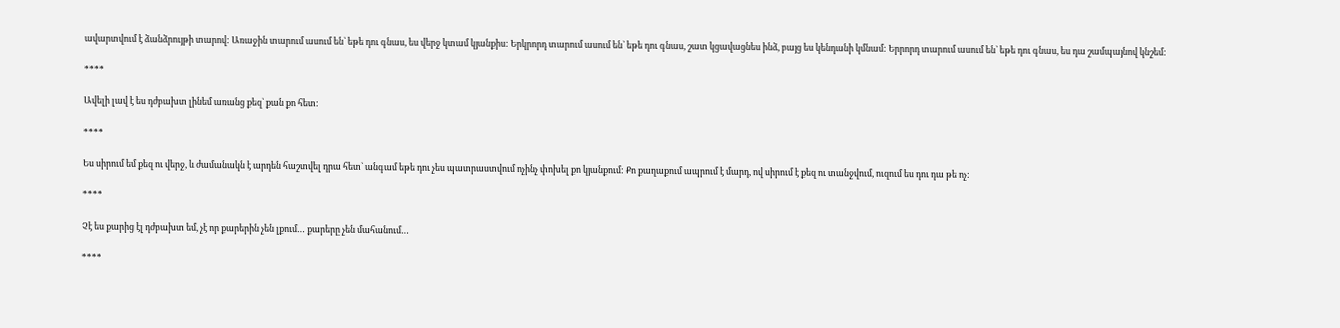ավարտվում է ձանձրույթի տարով: Առաջին տարում ասում են` եթե դու գնաս, ես վերջ կտամ կյանքիս: Երկրորդ տարում ասում են` եթե դու գնաս, շատ կցավացնես ինձ, բայց ես կենդանի կմնամ: Երրորդ տարում ասում են` եթե դու գնաս, ես դա շամպայնով կնշեմ:

****

Ավելի լավ է ես դժբախտ լինեմ առանց քեզ` քան քո հետ:

****

Ես սիրում եմ քեզ ու վերջ, և ժամանակն է արդեն հաշտվել դրա հետ` անգամ եթե դու չես պատրաստվում ոչինչ փոխել քո կյանքում: Քո քաղաքում ապրում է մարդ, ով սիրում է քեզ ու տանջվում, ուզում ես դու դա թե ոչ:

****

Չէ ես քարից էլ դժբախտ եմ, չէ որ քարերին չեն լքում… քարերը չեն մահանում…

****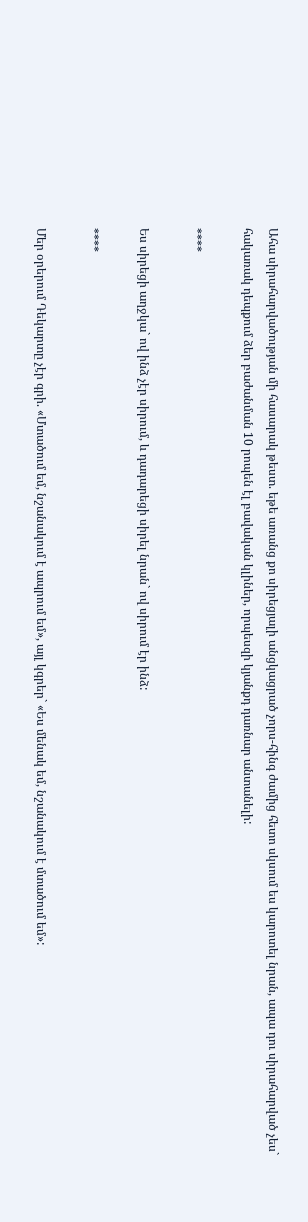Ահա սիրահարվածության մի հասարակ թեստ. եթե առանց քո սիրեցյալի անցկացրած չորս-հինգ ժամից հետո սկսում ես կարոտել նրան, ապա դու սիրահարված չես` հակառակ դեպքում ձեր բաժանման 10 րոպեն էլ բավական կլիներ, որպեսզի կյանքդ դառնար անտանելի:

****

Ես սիրեցի աղջկա` ով ինձ չէր սիրում, և դադարեցի սիրել նրան` ով սիրում էր ինձ:

****

Մեր օրերում Դեկարտը չէր գրի. «Մտածում եմ, նշանակում է ապրում եմ», այլ կգրեր` «Ես մենակ եմ, նշանակում է մտածում եմ»: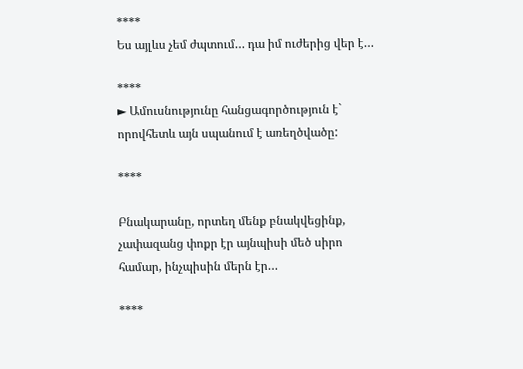****
Ես այլևս չեմ ժպտում… դա իմ ուժերից վեր է…

****
► Ամուսնությունը հանցագործություն է` որովհետև այն սպանում է առեղծվածը:

****

Բնակարանը, որտեղ մենք բնակվեցինք, չափազանց փոքր էր այնպիսի մեծ սիրո համար, ինչպիսին մերն էր…

****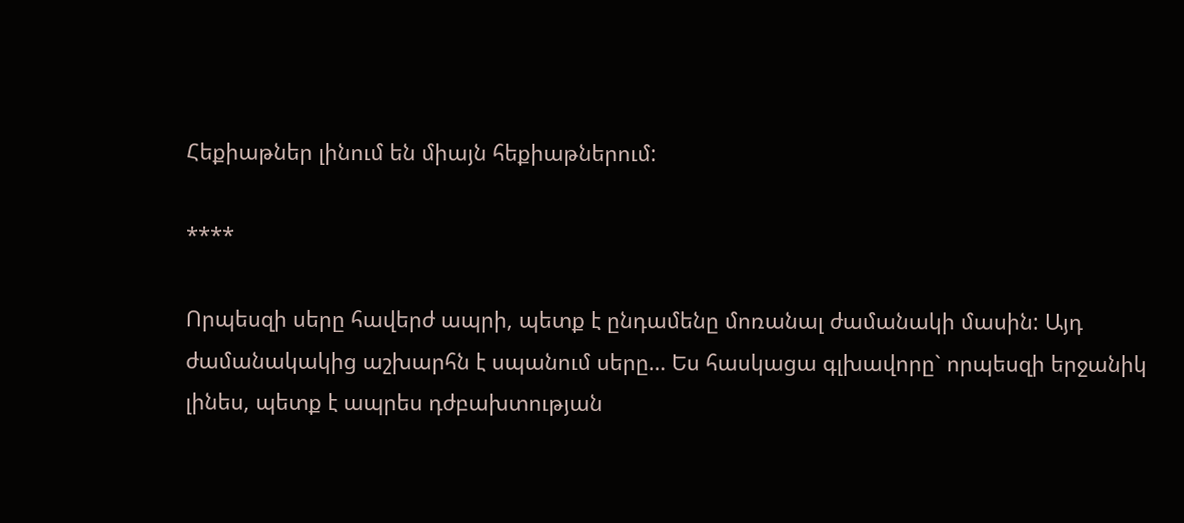Հեքիաթներ լինում են միայն հեքիաթներում:

****

Որպեսզի սերը հավերժ ապրի, պետք է ընդամենը մոռանալ ժամանակի մասին: Այդ ժամանակակից աշխարհն է սպանում սերը… Ես հասկացա գլխավորը` որպեսզի երջանիկ լինես, պետք է ապրես դժբախտության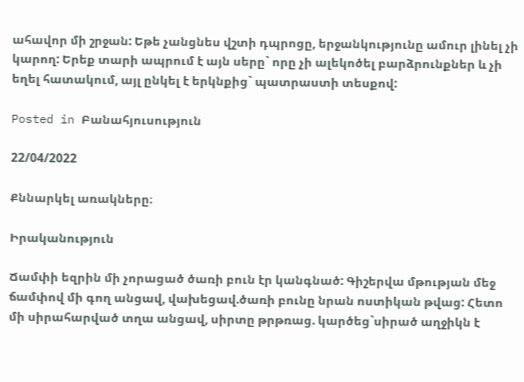ահավոր մի շրջան: Եթե չանցնես վշտի դպրոցը, երջանկությունը ամուր լինել չի կարող: Երեք տարի ապրում է այն սերը` որը չի ալեկոծել բարձրունքներ և չի եղել հատակում, այլ ընկել է երկնքից` պատրաստի տեսքով:

Posted in Բանահյուսություն

22/04/2022

Քննարկել առակները։

Իրականություն

Ճամփի եզրին մի չորացած ծառի բուն էր կանգնած: Գիշերվա մթության մեջ ճամփով մի գող անցավ, վախեցավ.ծառի բունը նրան ոստիկան թվաց: Հետո մի սիրահարված տղա անցավ, սիրտը թրթռաց. կարծեց`սիրած աղջիկն է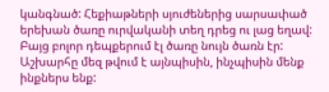կանգնած: Հեքիաթների սյուժեներից սարսափած երեխան ծառը ուրվականի տեղ դրեց ու լաց եղավ: Բայց բոլոր դեպքերում էլ ծառը նույն ծառն էր: Աշխարհը մեզ թվում է այնպիսին, ինչպիսին մենք ինքներս ենք: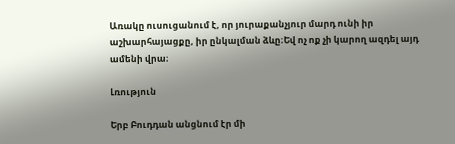Առակը ուսուցանում է, որ յուրաքանչյուր մարդ ունի իր աշխարհայացքը, իր ընկալման ձևը։Եվ ոչ ոք չի կարող ազդել այդ ամենի վրա։

Լռություն

Երբ Բուդդան անցնում էր մի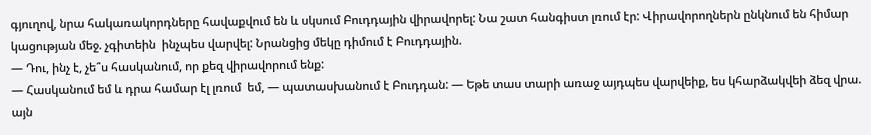գյուղով, նրա հակառակորդները հավաքվում են և սկսում Բուդդային վիրավորել: Նա շատ հանգիստ լռում էր: Վիրավորողներն ընկնում են հիմար կացության մեջ. չգիտեին  ինչպես վարվել: Նրանցից մեկը դիմում է Բուդդային.
— Դու, ինչ է, չե՞ս հասկանում, որ քեզ վիրավորում ենք:
— Հասկանում եմ և դրա համար էլ լռում  եմ, — պատասխանում է Բուդդան: — Եթե տաս տարի առաջ այդպես վարվեիք, ես կհարձակվեի ձեզ վրա. այն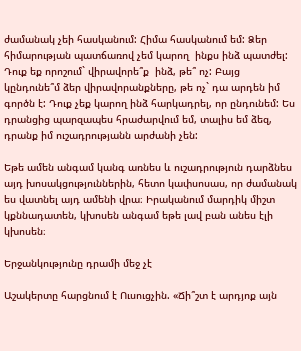ժամանակ չեի հասկանում: Հիմա հասկանում եմ: Ձեր հիմարության պատճառով չեմ կարող  ինքս ինձ պատժել: Դուք եք որոշում` վիրավորե՞ք  ինձ, թե՞ ոչ: Բայց կընդունե՞մ ձեր վիրավորանքները, թե ոչ` դա արդեն իմ գործն է: Դուք չեք կարող ինձ հարկադրել, որ ընդունեմ: Ես դրանցից պարզապես հրաժարվում եմ, տալիս եմ ձեզ, դրանք իմ ուշադրությանն արժանի չեն:

Եթե ամեն անգամ կանգ առնես և ուշադրություն դարձնես այդ խոսակցություններին, հետո կափսոսաս, որ ժամանակ ես վատնել այդ ամենի վրա։ Իրականում մարդիկ միշտ կքննադատեն, կխոսեն անգամ եթե լավ բան անես էլի կխոսեն։

Երջանկությունը դրամի մեջ չէ

Աշակերտը հարցնում է Ուսուցչին. «Ճի՞շտ է արդյոք այն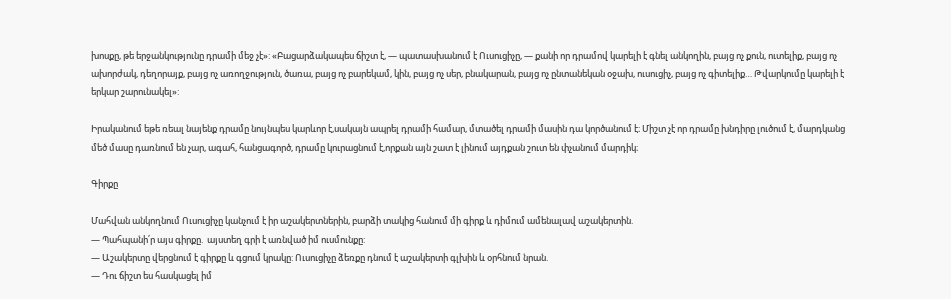խոսքը, թե երջանկությունը դրամի մեջ չէ»: «Բացարձակապես ճիշտ է, — պատասխանում է Ուսուցիչը, — քանի որ դրամով կարելի է գնել անկողին, բայց ոչ քուն, ուտելիք, բայց ոչ ախորժակ, դեղորայք, բայց ոչ առողջություն, ծառա, բայց ոչ բարեկամ, կին, բայց ոչ սեր, բնակարան, բայց ոչ ընտանեկան օջախ, ուսուցիչ, բայց ոչ գիտելիք… Թվարկումը կարելի է երկար շարունակել»:

Իրականում եթե ռեալ նայենք դրամը նույնպես կարևոր է,սակայն ապրել դրամի համար, մտածել դրամի մասին դա կործանում է։ Միշտ չէ որ դրամը խնդիրը լուծում է, մարդկանց մեծ մասը դառնում են չար, ագահ, հանցագործ, դրամը կուրացնում է,որքան այն շատ է լինում այդքան շուտ են փչանում մարդիկ։

Գիրքը

Մահվան անկողնում Ուսուցիչը կանչում է իր աշակերտներին, բարձի տակից հանում մի գիրք և դիմում ամենալավ աշակերտին.
— Պահպանի՛ր այս գիրքը.  այստեղ գրի է առնված իմ ուսմունքը:
— Աշակերտը վերցնում է գիրքը և գցում կրակը: Ուսուցիչը ձեռքը դնում է աշակերտի գլխին և օրհնում նրան.
— Դու ճիշտ ես հասկացել իմ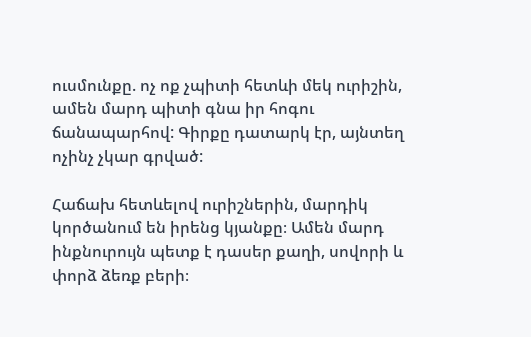ուսմունքը. ոչ ոք չպիտի հետևի մեկ ուրիշին, ամեն մարդ պիտի գնա իր հոգու ճանապարհով: Գիրքը դատարկ էր, այնտեղ ոչինչ չկար գրված:

Հաճախ հետևելով ուրիշներին, մարդիկ կործանում են իրենց կյանքը։ Ամեն մարդ ինքնուրույն պետք է դասեր քաղի, սովորի և փորձ ձեռք բերի։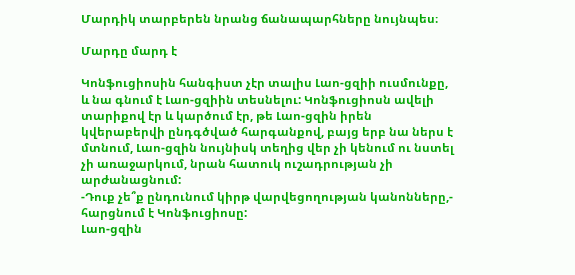Մարդիկ տարբերեն նրանց ճանապարհները նույնպես։

Մարդը մարդ է

Կոնֆուցիոսին հանգիստ չէր տալիս Լաո-ցզիի ուսմունքը, և նա գնում է Լաո-ցզիին տեսնելու: Կոնֆուցիոսն ավելի տարիքով էր և կարծում էր, թե Լաո-ցզին իրեն կվերաբերվի ընդգծված հարգանքով, բայց երբ նա ներս է մտնում, Լաո-ցզին նույնիսկ տեղից վեր չի կենում ու նստել չի առաջարկում, նրան հատուկ ուշադրության չի արժանացնում:
-Դուք չե՞ք ընդունում կիրթ վարվեցողության կանոնները,- հարցնում է Կոնֆուցիոսը:
Լաո-ցզին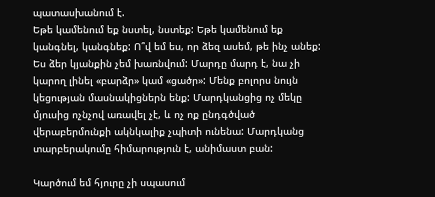պատասխանում է.
Եթե կամենում եք նստել, նստեք: Եթե կամենում եք կանգնել, կանգնեք: Ո՞վ եմ ես, որ ձեզ ասեմ, թե ինչ անեք: Ես ձեր կյանքին չեմ խառնվում: Մարդը մարդ է, նա չի կարող լինել «բարձր» կամ «ցածր»: Մենք բոլորս նույն կեցության մասնակիցներն ենք: Մարդկանցից ոչ մեկը մյուսից ոչնչով առավել չէ, և ոչ ոք ընդգծված վերաբերմունքի ակնկալիք չպիտի ունենա: Մարդկանց տարբերակումը հիմարություն է, անիմաստ բան:

Կարծում եմ հյուրը չի սպասում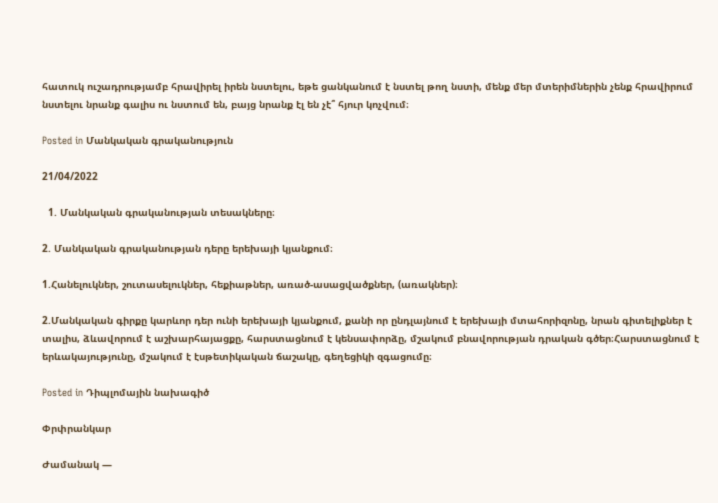հատուկ ուշադրությամբ հրավիրել իրեն նստելու, եթե ցանկանում է նստել թող նստի, մենք մեր մտերիմներին չենք հրավիրում նստելու նրանք գալիս ու նստում են, բայց նրանք էլ են չէ՞ հյուր կոչվում։

Posted in Մանկական գրականություն

21/04/2022

  1. Մանկական գրականության տեսակները։

2. Մանկական գրականության դերը երեխայի կյանքում։

1.Հանելուկներ, շուտասելուկներ, հեքիաթներ, առած-ասացվածքներ, (առակներ)։

2.Մանկական գիրքը կարևոր դեր ունի երեխայի կյանքում, քանի որ ընդլայնում է երեխայի մտահորիզոնը, նրան գիտելիքներ է տալիս, ձևավորում է աշխարհայացքը, հարստացնում է կենսափորձը, մշակում բնավորության դրական գծեր։Հարստացնում է երևակայությունը, մշակում է էսթետիկական ճաշակը, գեղեցիկի զգացումը։

Posted in Դիպլոմային նախագիծ

Փրփրանկար

Ժամանակ —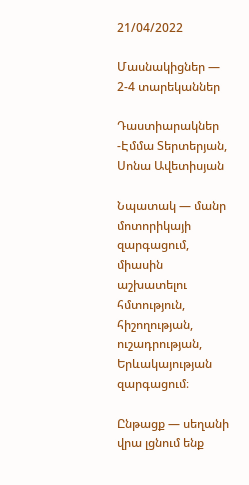21/04/2022

Մասնակիցներ — 2-4 տարեկաններ

Դաստիարակներ -Էմմա Տերտերյան, Սոնա Ավետիսյան

Նպատակ — մանր մոտորիկայի զարգացում, միասին աշխատելու հմտություն, հիշողության, ուշադրության, Երևակայության զարգացում։

Ընթացք — սեղանի վրա լցնում ենք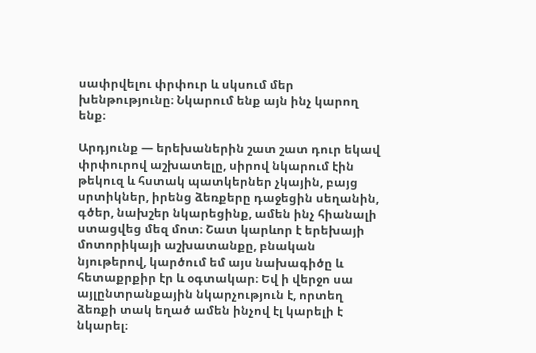սափրվելու փրփուր և սկսում մեր խենթությունը։ Նկարում ենք այն ինչ կարող ենք։

Արդյունք — երեխաներին շատ շատ դուր եկավ փրփուրով աշխատելը, սիրով նկարում էին թեկուզ և հստակ պատկերներ չկային, բայց սրտիկներ, իրենց ձեռքերը դաջեցին սեղանին, գծեր, նախշեր նկարեցինք, ամեն ինչ հիանալի ստացվեց մեզ մոտ։ Շատ կարևոր է երեխայի մոտորիկայի աշխատանքը, բնական նյութերով, կարծում եմ այս նախագիծը և հետաքրքիր էր և օգտակար։ Եվ ի վերջո սա այլընտրանքային նկարչություն է, որտեղ ձեռքի տակ եղած ամեն ինչով էլ կարելի է նկարել։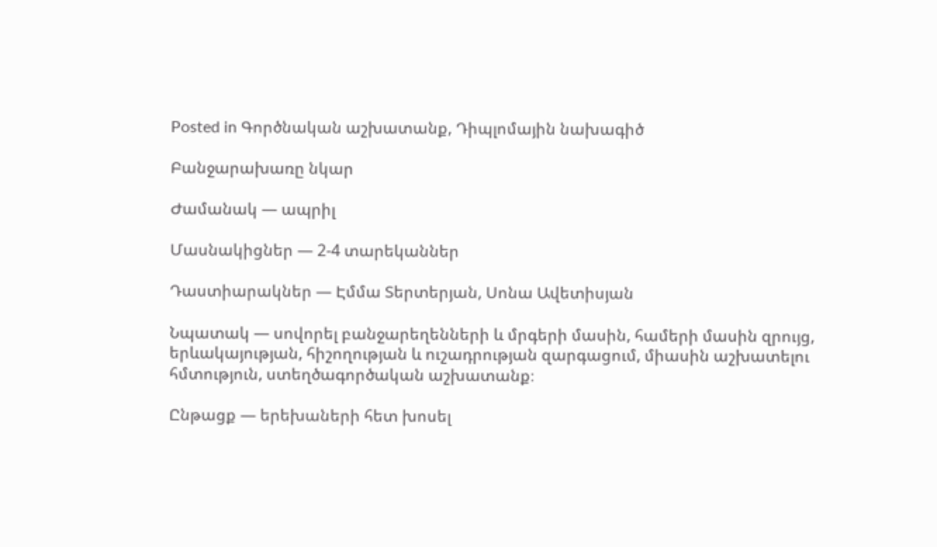Posted in Գործնական աշխատանք, Դիպլոմային նախագիծ

Բանջարախառը նկար

Ժամանակ — ապրիլ

Մասնակիցներ — 2-4 տարեկաններ

Դաստիարակներ — Էմմա Տերտերյան, Սոնա Ավետիսյան

Նպատակ — սովորել բանջարեղենների և մրգերի մասին, համերի մասին զրույց, երևակայության, հիշողության և ուշադրության զարգացում, միասին աշխատելու հմտություն, ստեղծագործական աշխատանք։

Ընթացք — երեխաների հետ խոսել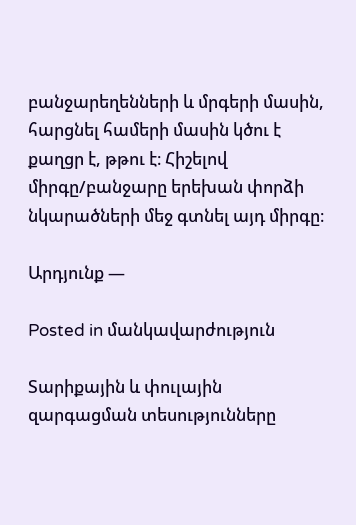բանջարեղենների և մրգերի մասին, հարցնել համերի մասին կծու է քաղցր է, թթու է։ Հիշելով միրգը/բանջարը երեխան փորձի նկարածների մեջ գտնել այդ միրգը։

Արդյունք —

Posted in մանկավարժություն

Տարիքային և փուլային զարգացման տեսությունները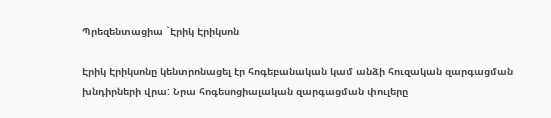Պրեզենտացիա `Էրիկ Էրիկսոն

Էրիկ Էրիկսոնը կենտրոնացել էր հոգեբանական կամ անձի հուզական զարգացման խնդիրների վրա: Նրա հոգեսոցիալական զարգացման փուլերը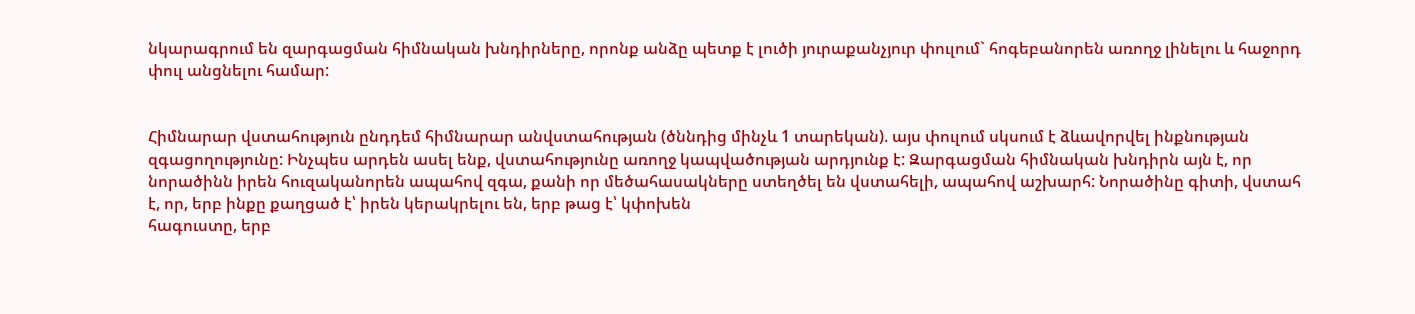նկարագրում են զարգացման հիմնական խնդիրները, որոնք անձը պետք է լուծի յուրաքանչյուր փուլում` հոգեբանորեն առողջ լինելու և հաջորդ փուլ անցնելու համար:


Հիմնարար վստահություն ընդդեմ հիմնարար անվստահության (ծննդից մինչև 1 տարեկան). այս փուլում սկսում է ձևավորվել ինքնության զգացողությունը: Ինչպես արդեն ասել ենք, վստահությունը առողջ կապվածության արդյունք է: Զարգացման հիմնական խնդիրն այն է, որ նորածինն իրեն հուզականորեն ապահով զգա, քանի որ մեծահասակները ստեղծել են վստահելի, ապահով աշխարհ: Նորածինը գիտի, վստահ է, որ, երբ ինքը քաղցած է՝ իրեն կերակրելու են, երբ թաց է՝ կփոխեն
հագուստը, երբ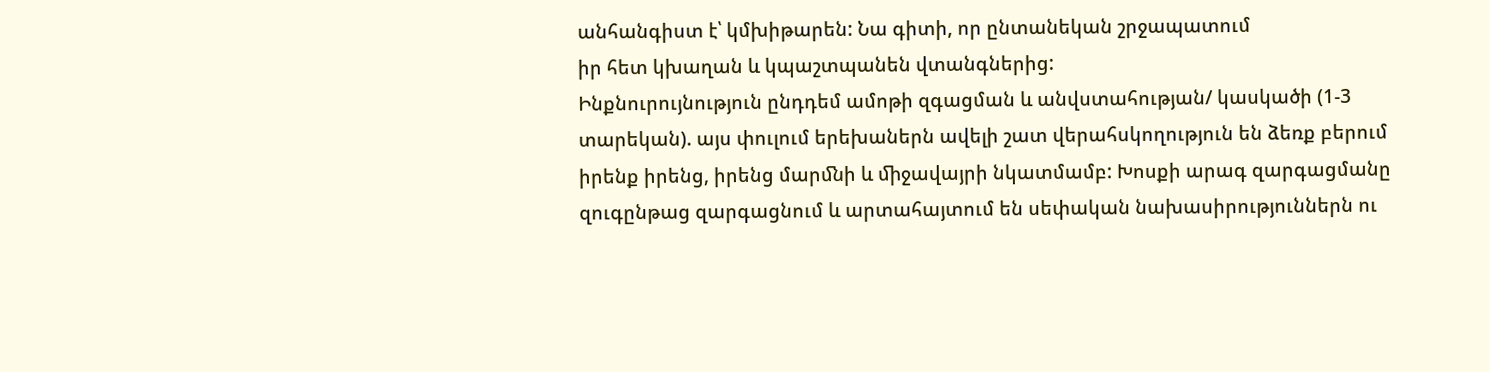անհանգիստ է՝ կմխիթարեն: Նա գիտի, որ ընտանեկան շրջապատում
իր հետ կխաղան և կպաշտպանեն վտանգներից:
Ինքնուրույնություն ընդդեմ ամոթի զգացման և անվստահության/ կասկածի (1-3
տարեկան). այս փուլում երեխաներն ավելի շատ վերահսկողություն են ձեռք բերում
իրենք իրենց, իրենց մարﬓի և ﬕջավայրի նկատմամբ: Խոսքի արագ զարգացմանը
զուգընթաց զարգացնում և արտահայտում են սեփական նախասիրություններն ու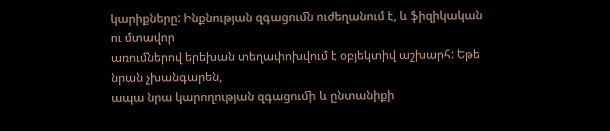կարիքները: Ինքնության զգացուﬓ ուժեղանում է, և ֆիզիկական ու մտավոր
առուﬓերով երեխան տեղափոխվում է օբյեկտիվ աշխարհ: Եթե նրան չխանգարեն,
ապա նրա կարողության զգացուﬕ և ընտանիքի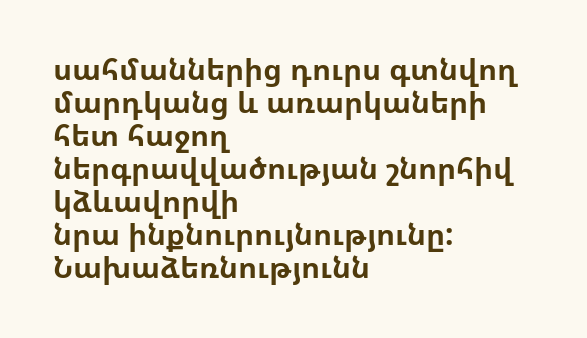սահմաններից դուրս գտնվող
մարդկանց և առարկաների հետ հաջող ներգրավվածության շնորհիվ կձևավորվի
նրա ինքնուրույնությունը:
Նախաձեռնությունն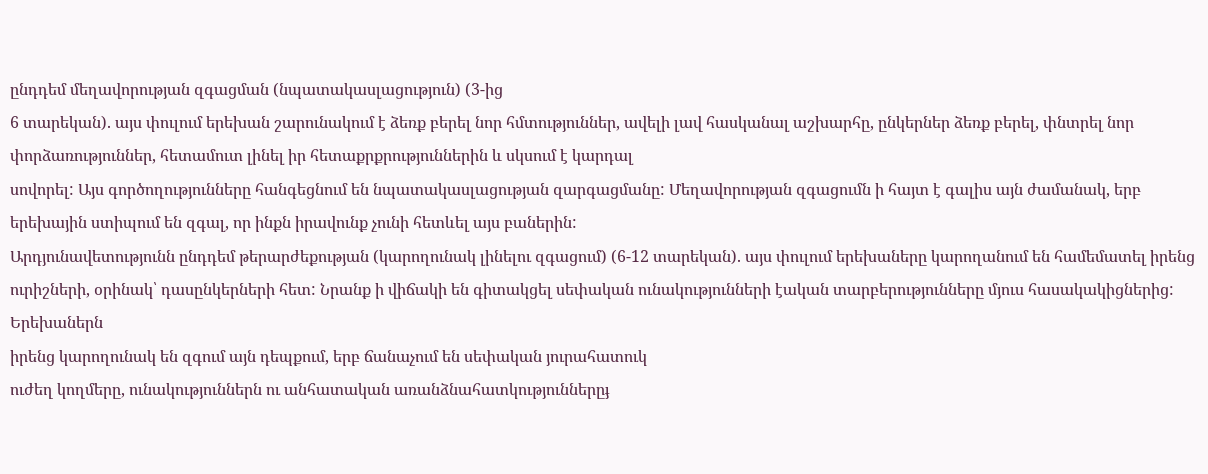ընդդեմ մեղավորության զգացման (նպատակասլացություն) (3-ից
6 տարեկան). այս փուլում երեխան շարունակում է ձեռք բերել նոր հմտություններ, ավելի լավ հասկանալ աշխարհը, ընկերներ ձեռք բերել, փնտրել նոր փորձառություններ, հետամուտ լինել իր հետաքրքրություններին և սկսում է կարդալ
սովորել: Այս գործողությունները հանգեցնում են նպատակասլացության զարգացմանը: Մեղավորության զգացումն ի հայտ է գալիս այն ժամանակ, երբ երեխային ստիպում են զգալ, որ ինքն իրավունք չունի հետևել այս բաներին:
Արդյունավետությունն ընդդեմ թերարժեքության (կարողունակ լինելու զգացում) (6-12 տարեկան). այս փուլում երեխաները կարողանում են համեմատել իրենց ուրիշների, օրինակ՝ դասընկերների հետ: Նրանք ի վիճակի են գիտակցել սեփական ունակությունների էական տարբերությունները մյուս հասակակիցներից: Երեխաներն
իրենց կարողունակ են զգում այն դեպքում, երբ ճանաչում են սեփական յուրահատուկ
ուժեղ կողմերը, ունակություններն ու անհատական առանձնահատկություններըֈ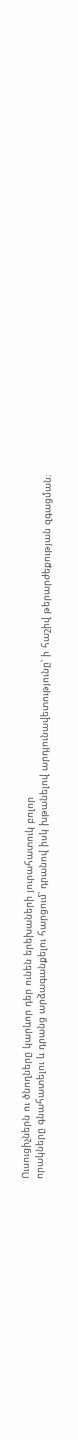Ուսուցիչներն ու ծնողները կարևոր դեր ունեն երեխաների յուրահատուկ բոլոր
որակները գնահատելու և դրանց արձագանքելու հարցում՝ դրանով իսկ խթանելով արդյունավետությունը՝ ի հաշիվ թերարժեքության զգացման։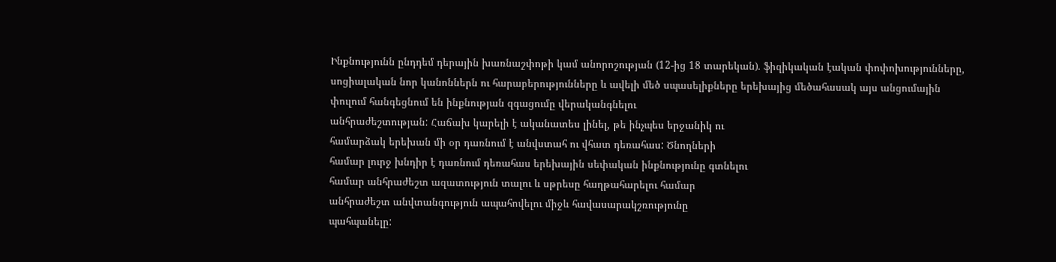Ինքնությունն ընդդեմ դերային խառնաշփոթի կամ անորոշության (12-ից 18 տարեկան). ֆիզիկական էական փոփոխությունները, սոցիալական նոր կանոններն ու հարաբերությունները և ավելի մեծ սպասելիքները երեխայից մեծահասակ այս անցումային փուլում հանգեցնում են ինքնության զգացումը վերականգնելու
անհրաժեշտության: Հաճախ կարելի է ականատես լինել, թե ինչպես երջանիկ ու
համարձակ երեխան մի օր դառնում է անվստահ ու վհատ դեռահաս: Ծնողների
համար լուրջ խնդիր է դառնում դեռահաս երեխային սեփական ինքնությունը գտնելու
համար անհրաժեշտ ազատություն տալու և սթրեսը հաղթահարելու համար
անհրաժեշտ անվտանգություն ապահովելու միջև հավասարակշռությունը
պահպանելը: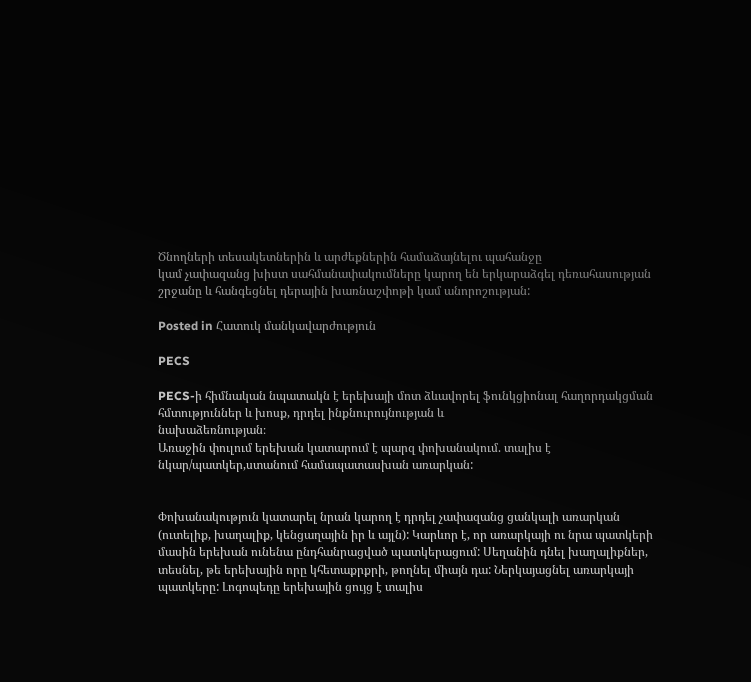Ծնողների տեսակետներին և արժեքներին համաձայնելու պահանջը
կամ չափազանց խիստ սահմանափակումները կարող են երկարաձգել դեռահասության շրջանը և հանգեցնել դերային խառնաշփոթի կամ անորոշության:

Posted in Հատուկ մանկավարժություն

PECS

PECS-ի հիմնական նպատակն է երեխայի մոտ ձևավորել ֆունկցիոնալ հաղորդակցման հմտություններ և խոսք, դրդել ինքնուրույնության և
նախաձեռնության։
Առաջին փուլում երեխան կատարում է պարզ փոխանակում. տալիս է նկար/պատկեր,ստանում համապատասխան առարկան:


Փոխանակություն կատարել նրան կարող է դրդել չափազանց ցանկալի առարկան (ուտելիք, խաղալիք, կենցաղային իր և այլն): Կարևոր է, որ առարկայի ու նրա պատկերի մասին երեխան ունենա ընդհանրացված պատկերացում: Սեղանին դնել խաղալիքներ, տեսնել, թե երեխային որը կհետաքրքրի, թողնել միայն դա: Ներկայացնել առարկայի պատկերը: Լոգոպեդը երեխային ցույց է տալիս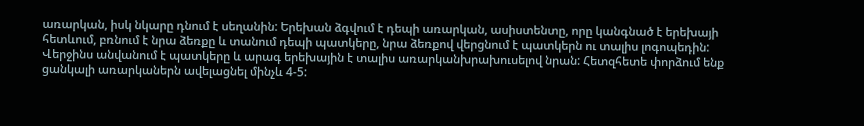առարկան, իսկ նկարը դնում է սեղանին: Երեխան ձգվում է դեպի առարկան, ասիստենտը, որը կանգնած է երեխայի հետևում, բռնում է նրա ձեռքը և տանում դեպի պատկերը, նրա ձեռքով վերցնում է պատկերն ու տալիս լոգոպեդին: Վերջինս անվանում է պատկերը և արագ երեխային է տալիս առարկանխրախուսելով նրան: Հետզհետե փորձում ենք ցանկալի առարկաներն ավելացնել մինչև 4-5: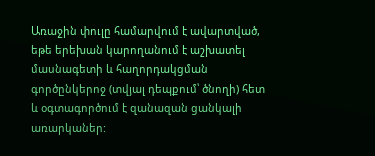Առաջին փուլը համարվում է ավարտված, եթե երեխան կարողանում է աշխատել մասնագետի և հաղորդակցման գործընկերոջ (տվյալ դեպքում՝ ծնողի) հետ և օգտագործում է զանազան ցանկալի առարկաներ: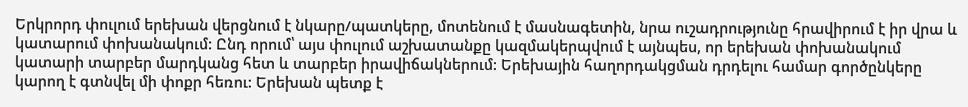Երկրորդ փուլում երեխան վերցնում է նկարը/պատկերը, մոտենում է մասնագետին, նրա ուշադրությունը հրավիրում է իր վրա և կատարում փոխանակում: Ընդ որում՝ այս փուլում աշխատանքը կազմակերպվում է այնպես, որ երեխան փոխանակում կատարի տարբեր մարդկանց հետ և տարբեր իրավիճակներում: Երեխային հաղորդակցման դրդելու համար գործընկերը կարող է գտնվել մի փոքր հեռու: Երեխան պետք է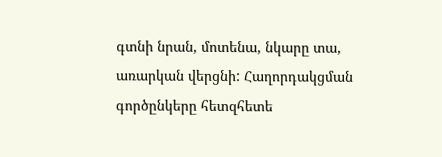գտնի նրան, մոտենա, նկարը տա, առարկան վերցնի: Հաղորդակցման գործընկերը հետզհետե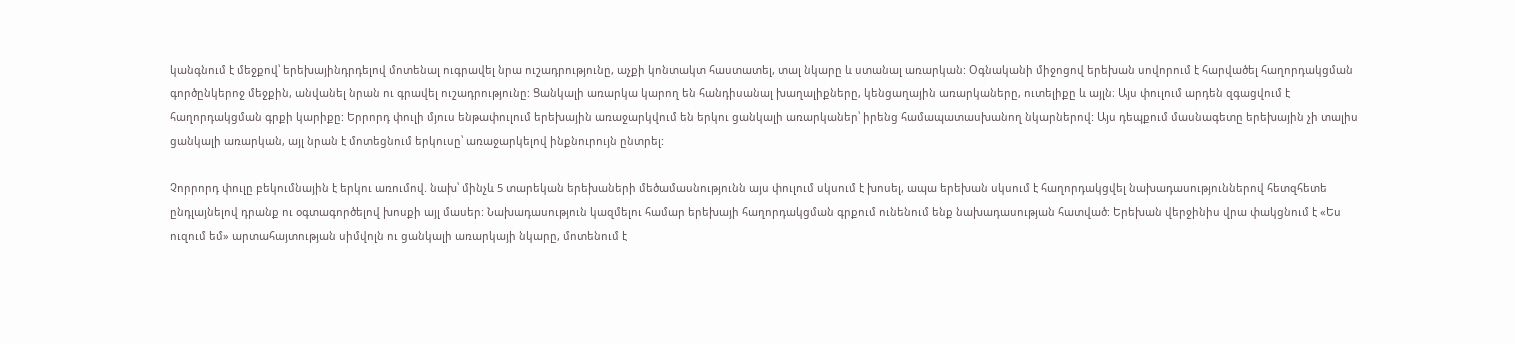կանգնում է մեջքով՝ երեխայինդրդելով մոտենալ ուգրավել նրա ուշադրությունը, աչքի կոնտակտ հաստատել, տալ նկարը և ստանալ առարկան: Օգնականի միջոցով երեխան սովորում է հարվածել հաղորդակցման գործընկերոջ մեջքին, անվանել նրան ու գրավել ուշադրությունը: Ցանկալի առարկա կարող են հանդիսանալ խաղալիքները, կենցաղային առարկաները, ուտելիքը և այլն։ Այս փուլում արդեն զգացվում է հաղորդակցման գրքի կարիքը: Երրորդ փուլի մյուս ենթափուլում երեխային առաջարկվում են երկու ցանկալի առարկաներ՝ իրենց համապատասխանող նկարներով: Այս դեպքում մասնագետը երեխային չի տալիս ցանկալի առարկան, այլ նրան է մոտեցնում երկուսը՝ առաջարկելով ինքնուրույն ընտրել:

Չորրորդ փուլը բեկումնային է երկու առումով. նախ՝ մինչև 5 տարեկան երեխաների մեծամասնությունն այս փուլում սկսում է խոսել, ապա երեխան սկսում է հաղորդակցվել նախադասություններով հետզհետե ընդլայնելով դրանք ու օգտագործելով խոսքի այլ մասեր: Նախադասություն կազմելու համար երեխայի հաղորդակցման գրքում ունենում ենք նախադասության հատված: Երեխան վերջինիս վրա փակցնում է «Ես ուզում եմ» արտահայտության սիմվոլն ու ցանկալի առարկայի նկարը, մոտենում է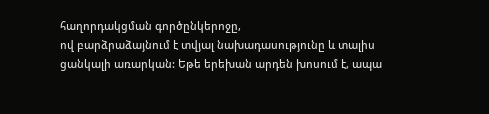հաղորդակցման գործընկերոջը,
ով բարձրաձայնում է տվյալ նախադասությունը և տալիս ցանկալի առարկան: Եթե երեխան արդեն խոսում է, ապա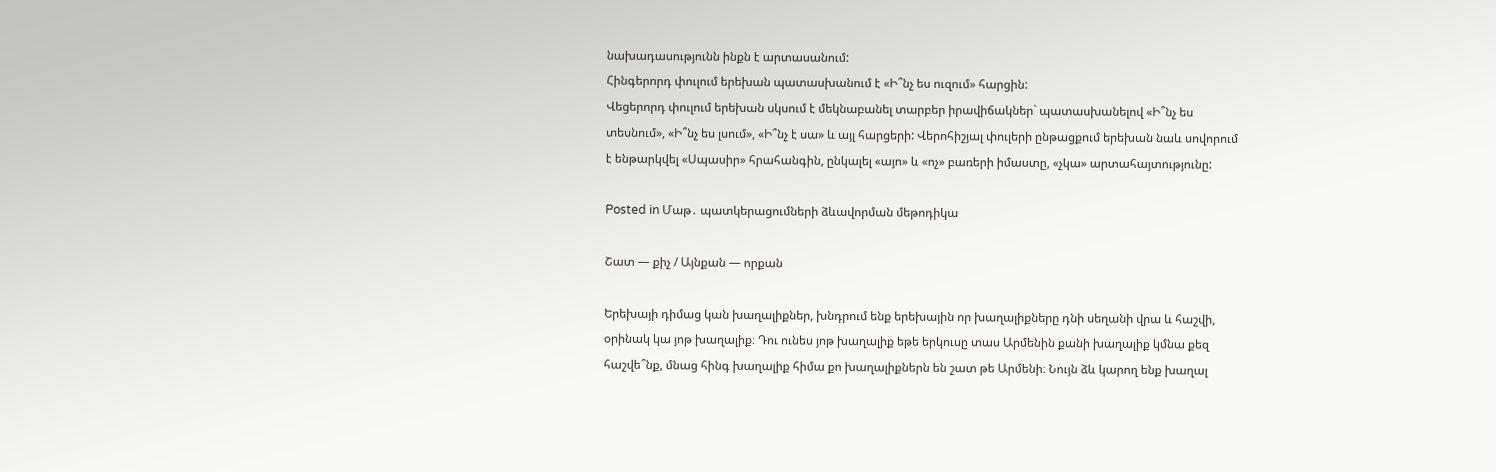նախադասությունն ինքն է արտասանում:
Հինգերորդ փուլում երեխան պատասխանում է «Ի՞նչ ես ուզում» հարցին:
Վեցերորդ փուլում երեխան սկսում է մեկնաբանել տարբեր իրավիճակներ` պատասխանելով «Ի՞նչ ես տեսնում», «Ի՞նչ ես լսում», «Ի՞նչ է սա» և այլ հարցերի: Վերոհիշյալ փուլերի ընթացքում երեխան նաև սովորում է ենթարկվել «Սպասիր» հրահանգին, ընկալել «այո» և «ոչ» բառերի իմաստը, «չկա» արտահայտությունը:

Posted in Մաթ․ պատկերացումների ձևավորման մեթոդիկա

Շատ — քիչ / Այնքան — որքան

Երեխայի դիմաց կան խաղալիքներ, խնդրում ենք երեխային որ խաղալիքները դնի սեղանի վրա և հաշվի, օրինակ կա յոթ խաղալիք։ Դու ունես յոթ խաղալիք եթե երկուսը տաս Արմենին քանի խաղալիք կմնա քեզ հաշվե՞նք, մնաց հինգ խաղալիք հիմա քո խաղալիքներն են շատ թե Արմենի։ Նույն ձև կարող ենք խաղալ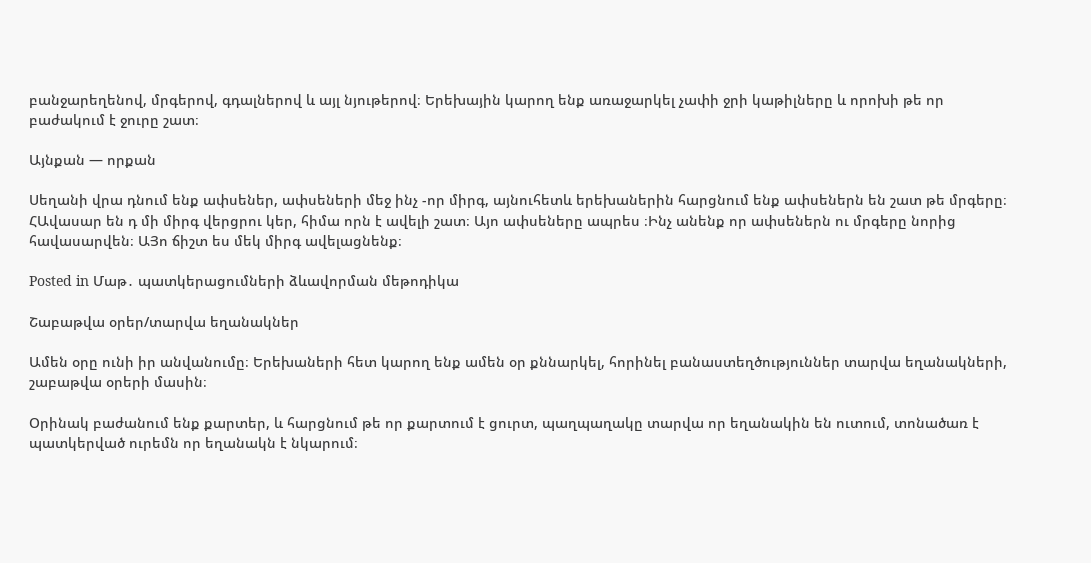բանջարեղենով, մրգերով, գդալներով և այլ նյութերով։ Երեխային կարող ենք առաջարկել չափի ջրի կաթիլները և որոխի թե որ բաժակում է ջուրը շատ։

Այնքան — որքան

Սեղանի վրա դնում ենք ափսեներ, ափսեների մեջ ինչ -որ միրգ, այնուհետև երեխաներին հարցնում ենք ափսեներն են շատ թե մրգերը։ ՀԱվասար են դ մի միրգ վերցրու կեր, հիմա որն է ավելի շատ։ Այո ափսեները ապրես ։Ինչ անենք որ ափսեներն ու մրգերը նորից հավասարվեն։ ԱՅո ճիշտ ես մեկ միրգ ավելացնենք։

Posted in Մաթ․ պատկերացումների ձևավորման մեթոդիկա

Շաբաթվա օրեր/տարվա եղանակներ

Ամեն օրը ունի իր անվանումը։ Երեխաների հետ կարող ենք ամեն օր քննարկել, հորինել բանաստեղծություններ տարվա եղանակների, շաբաթվա օրերի մասին։

Օրինակ բաժանում ենք քարտեր, և հարցնում թե որ քարտում է ցուրտ, պաղպաղակը տարվա որ եղանակին են ուտում, տոնածառ է պատկերված ուրեմն որ եղանակն է նկարում։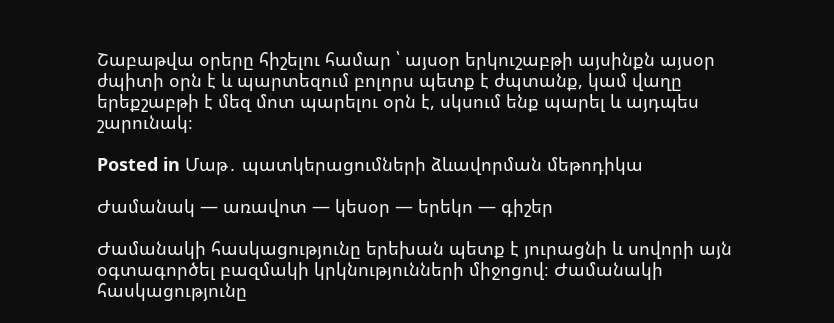Շաբաթվա օրերը հիշելու համար ՝ այսօր երկուշաբթի այսինքն այսօր ժպիտի օրն է և պարտեզում բոլորս պետք է ժպտանք, կամ վաղը երեքշաբթի է մեզ մոտ պարելու օրն է, սկսում ենք պարել և այդպես շարունակ։

Posted in Մաթ․ պատկերացումների ձևավորման մեթոդիկա

Ժամանակ — առավոտ — կեսօր — երեկո — գիշեր

Ժամանակի հասկացությունը երեխան պետք է յուրացնի և սովորի այն օգտագործել բազմակի կրկնությունների միջոցով։ Ժամանակի հասկացությունը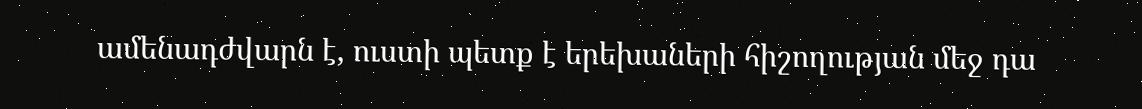ամենադժվարն է, ուստի պետք է երեխաների հիշողության մեջ դա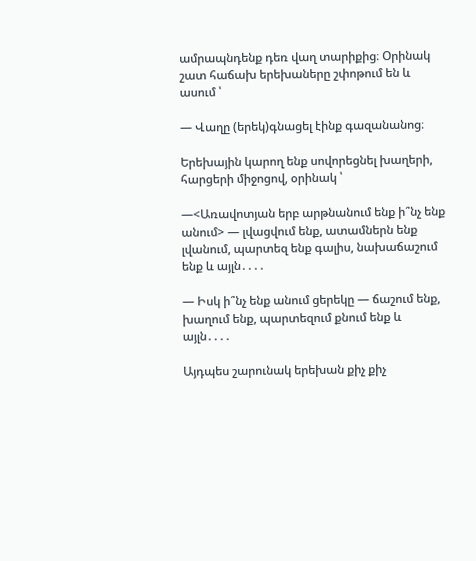ամրապնդենք դեռ վաղ տարիքից։ Օրինակ շատ հաճախ երեխաները շփոթում են և ասում ՝

— Վաղը (երեկ)գնացել էինք գազանանոց։

Երեխային կարող ենք սովորեցնել խաղերի, հարցերի միջոցով, օրինակ ՝

—<Առավոտյան երբ արթնանում ենք ի՞նչ ենք անում> — լվացվում ենք, ատամներն ենք լվանում, պարտեզ ենք գալիս, նախաճաշում ենք և այլն․․․․

— Իսկ ի՞նչ ենք անում ցերեկը — ճաշում ենք, խաղում ենք, պարտեզում քնում ենք և այլն․․․․

Այդպես շարունակ երեխան քիչ քիչ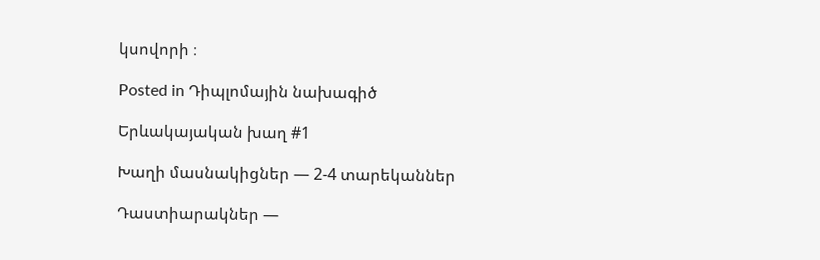կսովորի ։

Posted in Դիպլոմային նախագիծ

Երևակայական խաղ #1

Խաղի մասնակիցներ — 2-4 տարեկաններ

Դաստիարակներ —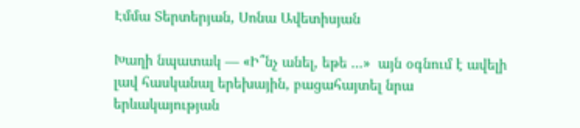Էմմա Տերտերյան, Սոնա Ավետիսյան

Խաղի նպատակ — «Ի՞նչ անել, եթե …»  այն օգնում է ավելի լավ հասկանալ երեխային, բացահայտել նրա երևակայության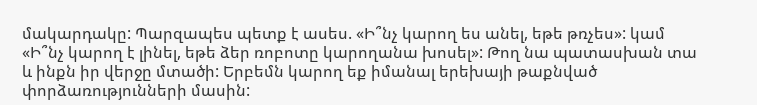մակարդակը: Պարզապես պետք է ասես. «Ի՞նչ կարող ես անել, եթե թռչես»: կամ «Ի՞նչ կարող է լինել, եթե ձեր ռոբոտը կարողանա խոսել»: Թող նա պատասխան տա և ինքն իր վերջը մտածի: Երբեմն կարող եք իմանալ երեխայի թաքնված փորձառությունների մասին: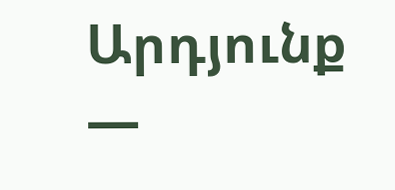Արդյունք —